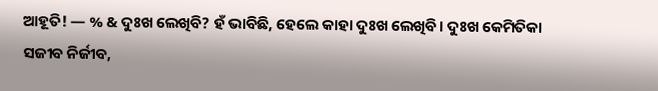ଆହୂତି! — % & ଦୁଃଖ ଲେଖିବି? ହଁ ଭାବିଛି, ହେଲେ କାହା ଦୁଃଖ ଲେଖିବି। ଦୁଃଖ କେମିତିକା ସଜୀବ ନିର୍ଜୀବ,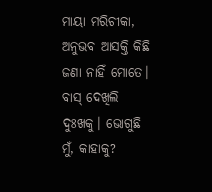ମାୟା ମରିଚୀକା, ଅନୁଭବ ଆସକ୍ତି କିଛି ଜଣା ନାହିଁ ମୋତେ। ବାସ୍ ଦେଖିଲି ଦୁଃଖକୁ। ଭୋଗୁଛି ମୁଁ, କାହାକୁ?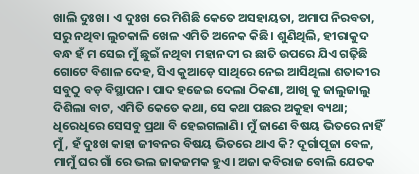ଖାଲି ଦୁଃଖ। ଏ ଦୁଃଖ ରେ ମିଶିଛି କେତେ ଅସହାୟତା, ଅମାପ ନିରବତା, ସରୁ ନଥିବା ଲୁଚକାଳି ଖେଳ ଏମିତି ଅନେକ କିଛି। ଶୁଣିଥିଲି, ହୀରାକୁଦ ବନ୍ଧ ହଁ ମ ସେଇ ମୁଁ ଛୁଇଁ ନଥିବା ମହାନଦୀ ର ଛାତି ଉପରେ ଯିଏ ଗଢ଼ିଛି ଗୋଟେ ବିଶାଳ ଦେହ, ସିଏ କୁଆଡ଼େ ସାଥିରେ ନେଇ ଆସିଥିଲା ଶତାବ୍ଦୀର ସବୁଠୁ ବଡ଼ ବିସ୍ଥାପନ। ପାଦ ହଜେଇ ଦେଲା ଠିକଣା, ଆଖି କୁ ଜାଲୁଜାଲୁ ଦିଶିଲା ବାଟ, ଏମିତି କେତେ କଥା, ସେ କଥା ପଛର ଅକୁହା ବ୍ୟଥା; ଧିରେଧିରେ ସେସବୁ ପ୍ରଥା ବି ହେଇଗଲାଣି। ମୁଁ ଜାଣେ ବିଷୟ ଭିତରେ ନାହିଁ ମୁଁ, ହଁ ଦୁଃଖ କାହା ଜୀବନର ବିଷୟ ଭିତରେ ଥାଏ କି? ଦୂର୍ଗାପୂଜା ବେଳ, ମାମୁଁ ଘର ଗାଁ ରେ ଭଲ ଜାକଜମକ ହୁଏ। ଅଜା କବିରାଜ ବୋଲି ଯେତକ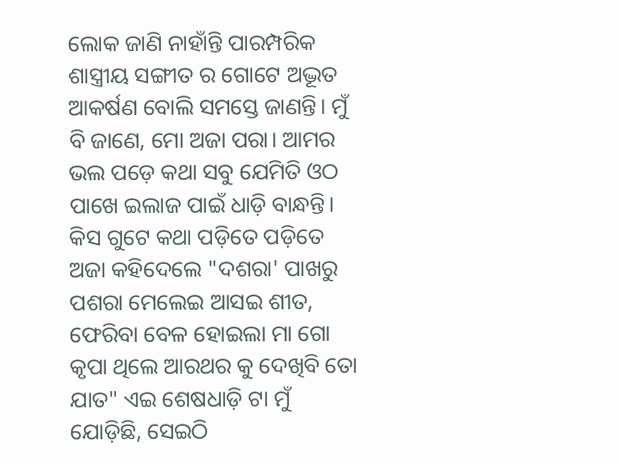ଲୋକ ଜାଣି ନାହାଁନ୍ତି ପାରମ୍ପରିକ ଶାସ୍ତ୍ରୀୟ ସଙ୍ଗୀତ ର ଗୋଟେ ଅଦ୍ଭୂତ ଆକର୍ଷଣ ବୋଲି ସମସ୍ତେ ଜାଣନ୍ତି। ମୁଁ ବି ଜାଣେ, ମୋ ଅଜା ପରା। ଆମର ଭଲ ପଡ଼େ କଥା ସବୁ ଯେମିତି ଓଠ ପାଖେ ଇଲାଜ ପାଇଁ ଧାଡ଼ି ବାନ୍ଧନ୍ତି। କିସ ଗୁଟେ କଥା ପଡ଼ିତେ ପଡ଼ିତେ ଅଜା କହିଦେଲେ "ଦଶରା' ପାଖରୁ ପଶରା ମେଲେଇ ଆସଇ ଶୀତ, ଫେରିବା ବେଳ ହୋଇଲା ମା ଗୋ କୃପା ଥିଲେ ଆରଥର କୁ ଦେଖିବି ତୋ ଯାତ" ଏଇ ଶେଷଧାଡ଼ି ଟା ମୁଁ ଯୋଡ଼ିଛି, ସେଇଠି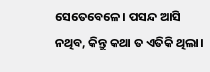ସେତେବେଳେ। ପସନ୍ଦ ଆସି ନଥିବ, କିନ୍ତୁ କଥା ତ ଏତିକି ଥିଲା।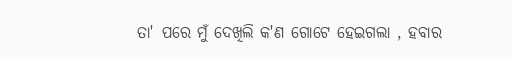ତା' ପରେ ମୁଁ ଦେଖିଲି କ'ଣ ଗୋଟେ ହେଇଗଲା , ହବାର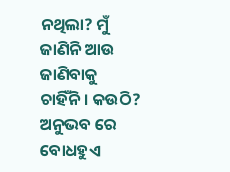ନଥିଲା? ମୁଁ ଜାଣିନି ଆଉ ଜାଣିବାକୁ ଚାହିଁନି। କଉଠି? ଅନୁଭବ ରେ ବୋଧହୁଏ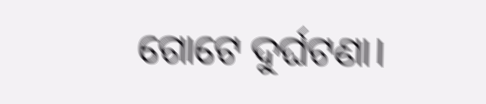ଗୋଟେ ଦୁର୍ଘଟଣା।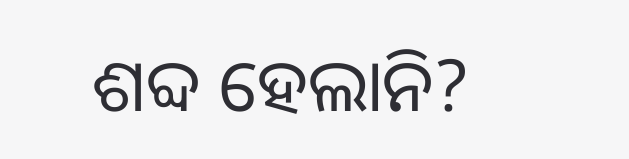ଶବ୍ଦ ହେଲାନି?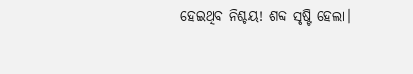ହେଇଥିବ ନିଶ୍ଚୟ! ଶବ୍ଦ ସୃଷ୍ଟି ହେଲା।